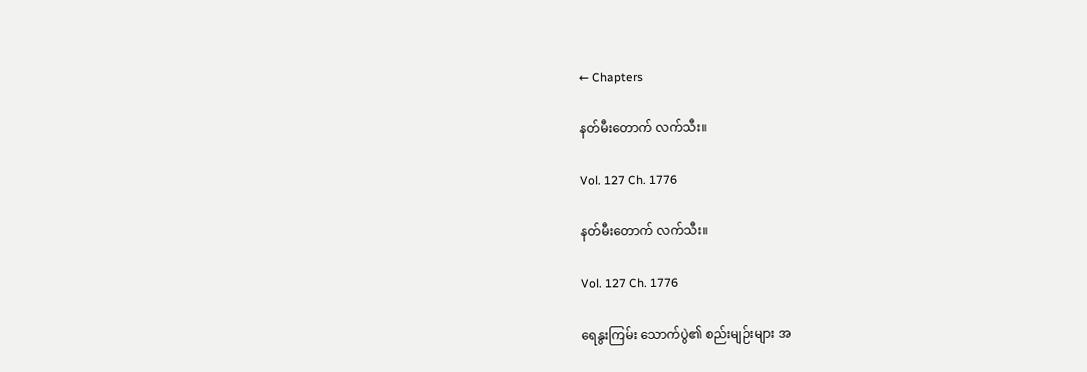← Chapters

နတ်မီးတောက် လက်သီး။

Vol. 127 Ch. 1776

နတ်မီးတောက် လက်သီး။

Vol. 127 Ch. 1776

ရေနွးကြမ်း သောက်ပွဲ၏ စည်းမျဉ်းများ အ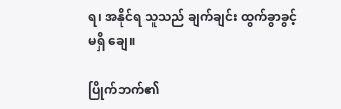ရ၊ အနိုင်ရ သူသည် ချက်ချင်း ထွက်ခွာခွင့် မရှိ ချေ။

ပြိုက်ဘက်၏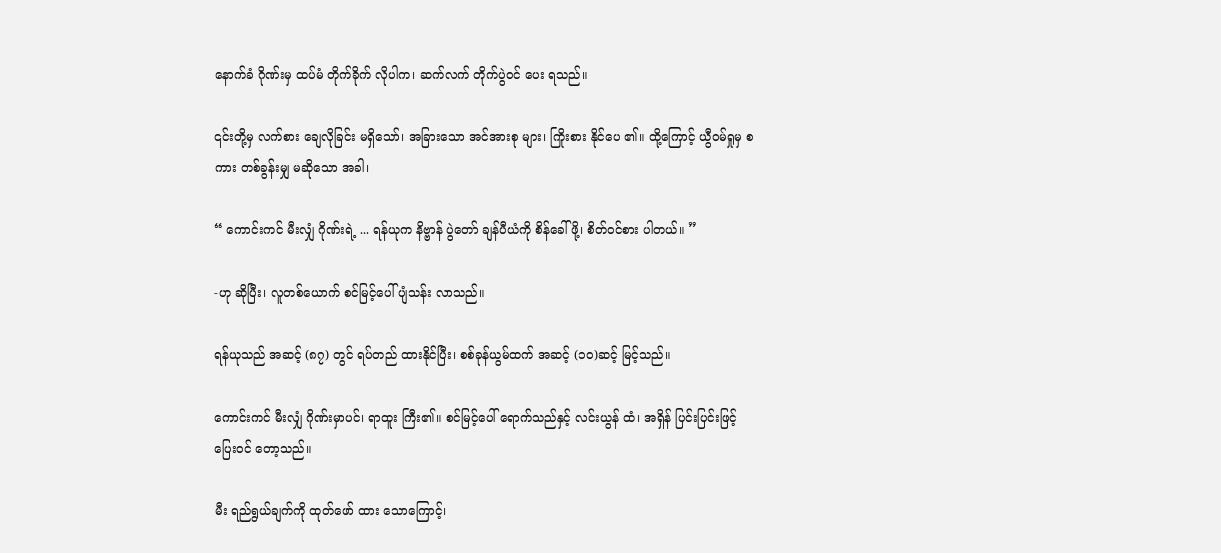နောက်ခံ ဂိုဏ်းမှ ထပ်မံ တိုက်ခိုက် လိုပါက၊ ဆက်လက် တိုက်ပွဲဝင် ပေး ရသည်။

၎င်းတို့မှ လက်စား ချေလိုခြင်း မရှိသော်၊ အခြားသော အင်အားစု များ၊ ကြိုးစား နိုင်ပေ ၏။ ထို့ကြောင့် ယွီဝမ်ရှုမှ စကား တစ်ခွန်းမျှ မဆိုသော အခါ၊

“ ကောင်းကင် မီးလျှံ ဂိုဏ်းရဲ့ ... ရန်ယုက နိဗ္ဗာန် ပွဲတော် ချန်ပီယံကို စိန်ခေါ်ဖို့၊ စိတ်ဝင်စား ပါတယ်။ ”

-ဟု ဆိုပြီး၊ လူတစ်ယောက် စင်မြင့်ပေါ် ပျံသန်း လာသည်။

ရန်ယုသည် အဆင့် (၈၇) တွင် ရပ်တည် ထားနိုင်ပြီး၊ စစ်ခုန်ယွမ်ထက် အဆင့် (၁၀)ဆင့် မြင့်သည်။

ကောင်းကင် မီးလျှံ ဂိုဏ်းမှာပင်၊ ရာထူး ကြီး၏။ စင်မြင့်ပေါ် ရောက်သည်နှင့် လင်းယွန် ထံ၊ အရှိန် ပြင်းပြင်းဖြင့် ပြေးဝင် တော့သည်။

မီး ရည်ရွယ်ချက်ကို ထုတ်ဖော် ထား သောကြောင့်၊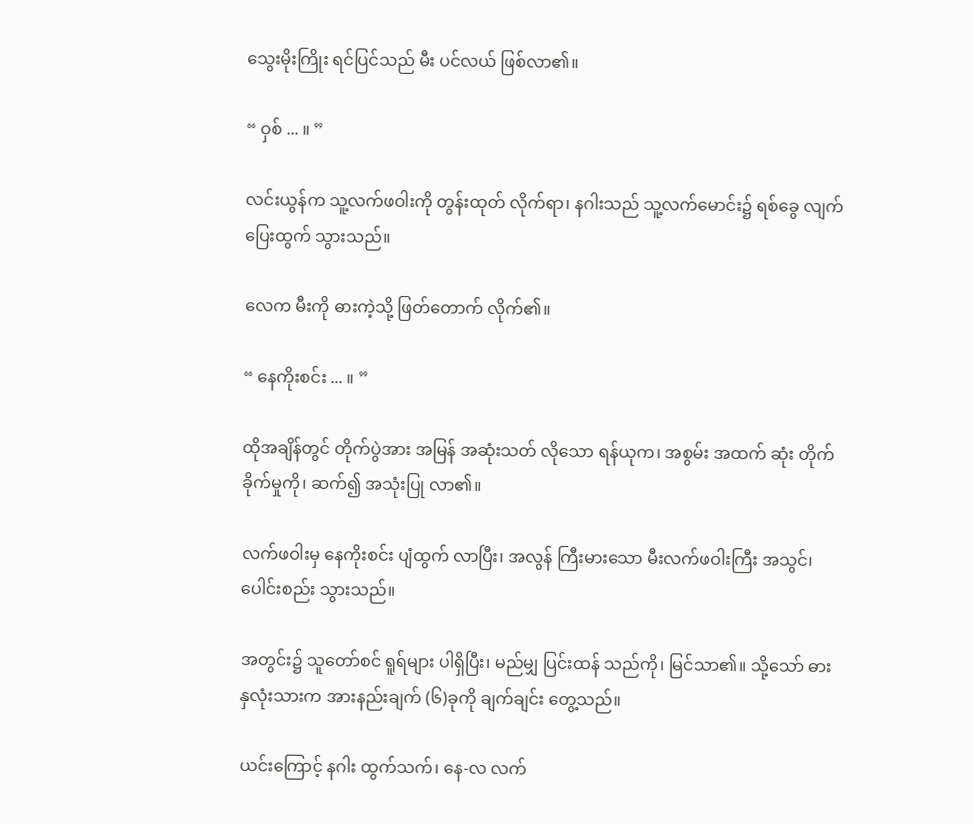သွေးမိုးကြိုး ရင်ပြင်သည် မီး ပင်လယ် ဖြစ်လာ၏။

“ ဝှစ် ... ။ ”

လင်းယွန်က သူ့လက်ဖဝါးကို တွန်းထုတ် လိုက်ရာ၊ နဂါးသည် သူ့လက်မောင်း၌ ရစ်ခွေ လျက် ပြေးထွက် သွားသည်။

လေက မီးကို ဓားကဲ့သို့ ဖြတ်တောက် လိုက်၏။

“ နေကိုးစင်း ... ။ ”

ထိုအချိန်တွင် တိုက်ပွဲအား အမြန် အဆုံးသတ် လိုသော ရန်ယုက၊ အစွမ်း အထက် ဆုံး တိုက်ခိုက်မှုကို၊ ဆက်၍ အသုံးပြု လာ၏။

လက်ဖဝါးမှ နေကိုးစင်း ပျံထွက် လာပြီး၊ အလွန် ကြီးမားသော မီးလက်ဖဝါးကြီး အသွင်၊ ပေါင်းစည်း သွားသည်။

အတွင်း၌ သူတော်စင် ရူရ်များ ပါရှိပြီး၊ မည်မျှ ပြင်းထန် သည်ကို၊ မြင်သာ၏။ သို့သော် ဓား နှလုံးသားက အားနည်းချက် (၆)ခုကို ချက်ချင်း တွေ့သည်။

ယင်းကြောင့် နဂါး ထွက်သက်၊ နေ-လ လက်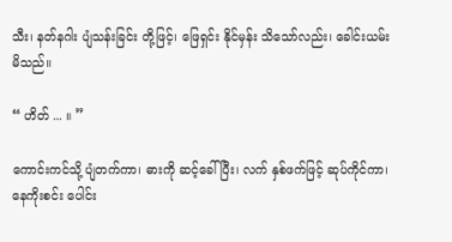သီး၊ နတ်နဂါး ပျံသန်းခြင်း တို့ဖြင့်၊ ဖြေရှင်း နိုင်မှန်း သိသော်လည်း၊ ခေါင်းယမ်း မိသည်။

“ ဟိတ် ... ။ ”

ကောင်းကင်သို့ ပျံတက်ကာ၊ ဓားကို ဆင့်ခေါ်ပြီး၊ လက် နှစ်ဖက်ဖြင့် ဆုပ်ကိုင်ကာ၊ နေကိုးစင်း ပေါင်း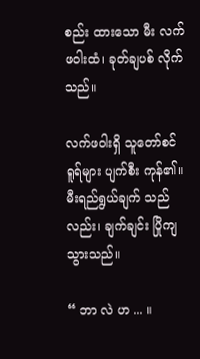စည်း ထားသော မီး လက်ဖဝါးထံ၊ ခုတ်ချပစ် လိုက်သည်။

လက်ဖဝါးရှိ သူတော်စင် ရူရ်များ ပျက်စီး ကုန်၏။ မီးရည်ရွယ်ချက် သည်လည်း၊ ချက်ချင်း ပြိုကျ သွားသည်။

“ ဘာ လဲ ဟ ... ။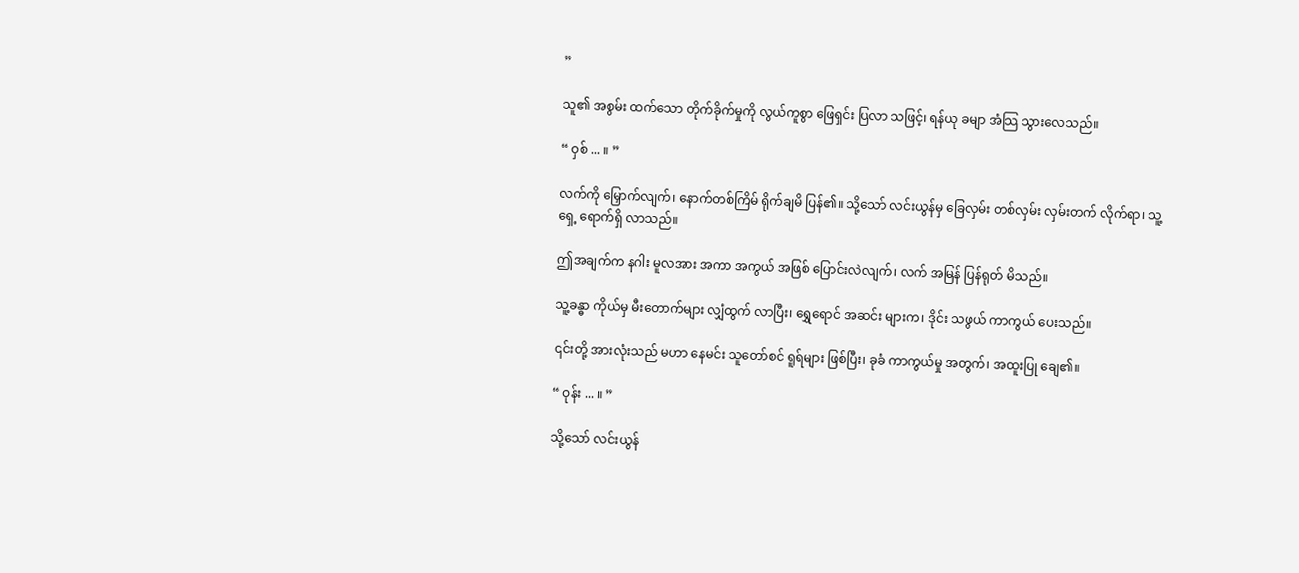”

သူ၏ အစွမ်း ထက်သော တိုက်ခိုက်မှုကို လွယ်ကူစွာ ဖြေရှင်း ပြလာ သဖြင့်၊ ရန်ယု ခမျာ အံသြ သွားလေသည်။

“ ဝှစ် ... ။ ”

လက်ကို မြှောက်လျက်၊ နောက်တစ်ကြိမ် ရိုက်ချမိ ပြန်၏။ သို့သော် လင်းယွန်မှ ခြေလှမ်း တစ်လှမ်း လှမ်းတက် လိုက်ရာ၊ သူ့ရှေ့ ရောက်ရှိ လာသည်။

ဤအချက်က နဂါး မူလအား အကာ အကွယ် အဖြစ် ပြောင်းလဲလျက်၊ လက် အမြန် ပြန်ရုတ် မိသည်။

သူ့ခန္ဓာ ကိုယ်မှ မီးတောက်များ လျှံထွက် လာပြီး၊ ရွှေရောင် အဆင်း များက၊ ဒိုင်း သဖွယ် ကာကွယ် ပေးသည်။

၎င်းတို့ အားလုံးသည် မဟာ နေမင်း သူတော်စင် ရူရ်များ ဖြစ်ပြီး၊ ခုခံ ကာကွယ်မှု အတွက်၊ အထူးပြု ချေ၏။

“ ဝုန်း ... ။ ”

သို့သော် လင်းယွန်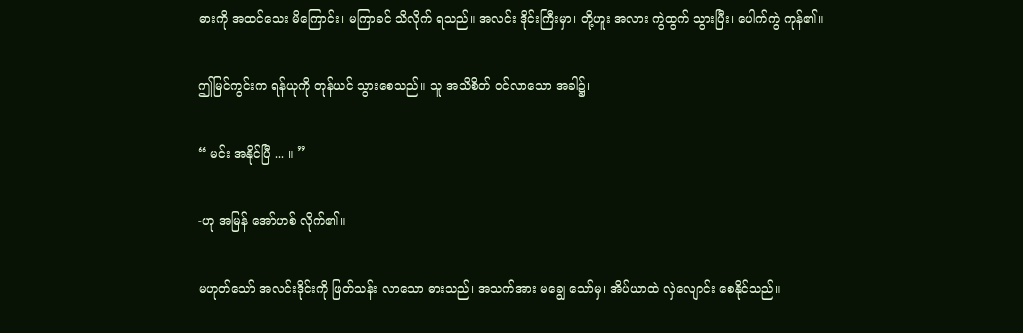ဓားကို အထင်သေး မိကြောင်း၊ မကြာခင် သိလိုက် ရသည်။ အလင်း ဒိုင်းကြီးမှာ၊ တို့ဟူး အလား ကွဲထွက် သွားပြီး၊ ပေါက်ကွဲ ကုန်၏။

ဤမြင်ကွင်းက ရန်ယုကို တုန်ယင် သွားစေသည်။ သူ အသိစိတ် ဝင်လာသော အခါ၌၊

“ မင်း အနိုင်ပြီ ... ။ ”

-ဟု အမြန် အော်ဟစ် လိုက်၏။

မဟုတ်သော် အလင်းဒိုင်းကို ဖြတ်သန်း လာသော ဓားသည်၊ အသက်အား မချွေ သော်မှ၊ အိပ်ယာထဲ လှဲလျောင်း စေနိုင်သည်။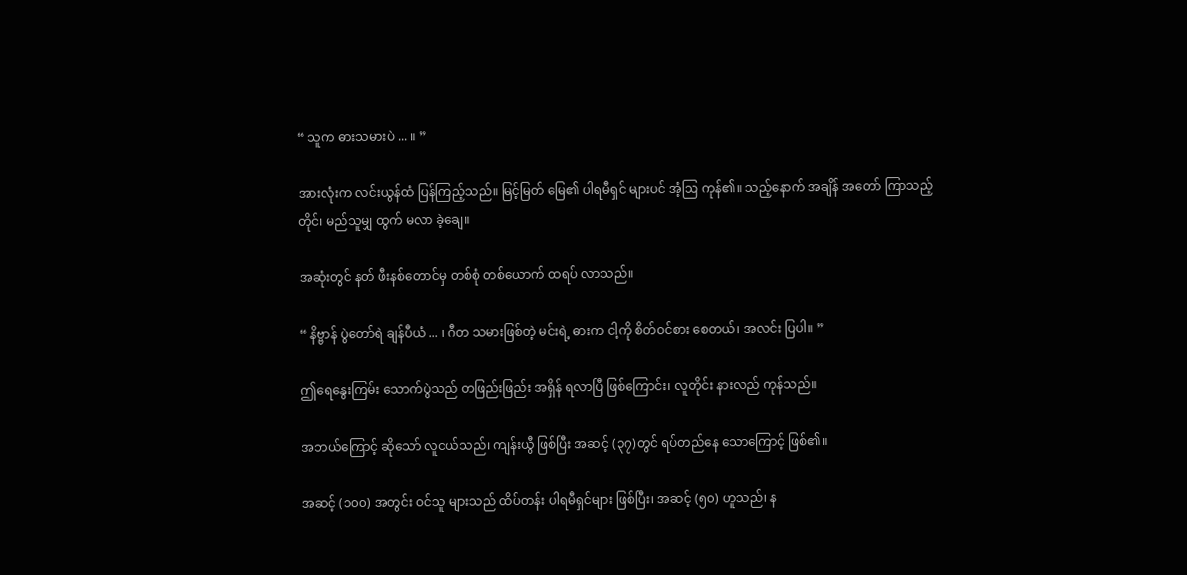“ သူက ဓားသမားပဲ ... ။ ”

အားလုံးက လင်းယွန်ထံ ပြန်ကြည့်သည်။ မြင့်မြတ် မြေ၏ ပါရမီရှင် များပင် အံ့ဩ ကုန်၏။ သည့်နောက် အချိန် အတော် ကြာသည့်တိုင်၊ မည်သူမျှ ထွက် မလာ ခဲ့ချေ။

အဆုံးတွင် နတ် ဖီးနစ်တောင်မှ တစ်စုံ တစ်ယောက် ထရပ် လာသည်။

“ နိဗ္ဗာန် ပွဲတော်ရဲ ချန်ပီယံ ... ၊ ဂီတ သမားဖြစ်တဲ့ မင်းရဲ့ ဓားက ငါ့ကို စိတ်ဝင်စား စေတယ်၊ အလင်း ပြပါ။ ”

ဤရေနွေးကြမ်း သောက်ပွဲသည် တဖြည်းဖြည်း အရှိန် ရလာပြီ ဖြစ်ကြောင်း၊ လူတိုင်း နားလည် ကုန်သည်။

အဘယ်ကြောင့် ဆိုသော် လူငယ်သည်၊ ကျန်းယွီ ဖြစ်ပြီး အဆင့် (၃၇)တွင် ရပ်တည်နေ သောကြောင့် ဖြစ်၏။

အဆင့် (၁၀၀) အတွင်း ဝင်သူ များသည် ထိပ်တန်း ပါရမီရှင်များ ဖြစ်ပြီး၊ အဆင့် (၅၀) ဟူသည်၊ န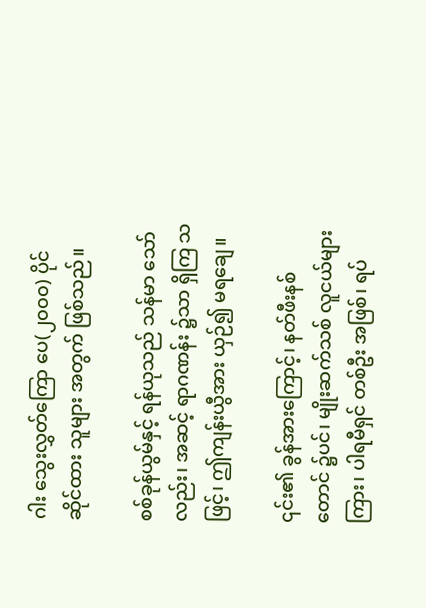ဂါး သွေးလွှတ်ကြော ပေ(၂၀၀၀) ပိုင်ဆိုင်ထား သူများ အတွက် ဖြစ်သည်။

စစ်ခုန်ယွမ်နှင့် ရန်ယုသည် သန်မာ သော်လည်း၊ အဆင့် ရာဂဏန်း ၌သာ ရှိကြ သဖြင့်၊ ဤကျန်းယွီအား ယှဉ်၍ မရချေ။

၎င်း၏ ခွန်အားကြောင့်၊ နတ်ဖီးနစ် တောင် ၌ပင်၊ မျိုးဆက်သစ် လူငယ်များ ကြား၊ ပါရမီရှင် တစ်ဦး အဖြစ်၊ ရပ်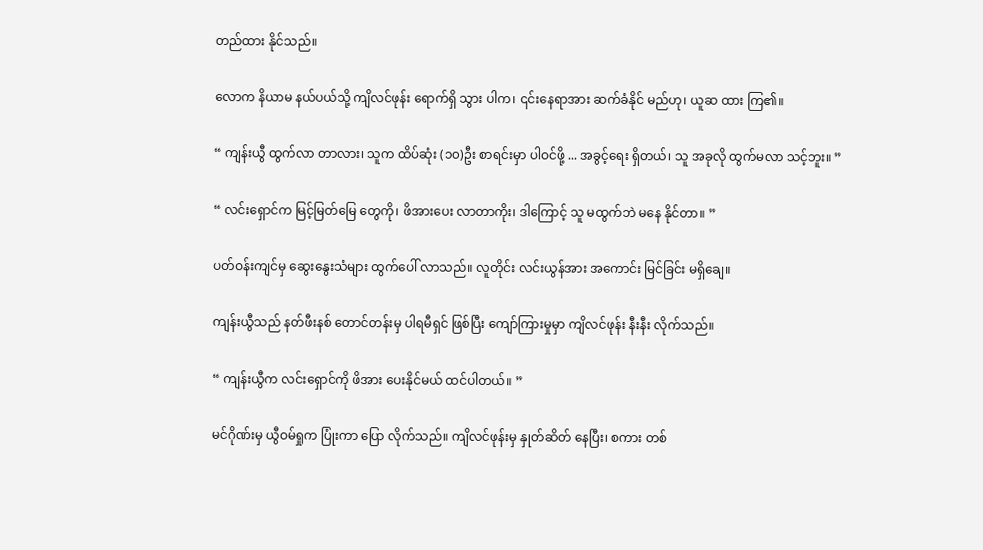တည်ထား နိုင်သည်။

လောက နိယာမ နယ်ပယ်သို့ ကျိလင်ဖုန်း ရောက်ရှိ သွား ပါက၊ ၎င်းနေရာအား ဆက်ခံနိုင် မည်ဟု၊ ယူဆ ထား ကြ၏။

“ ကျန်းယွီ ထွက်လာ တာလား၊ သူက ထိပ်ဆုံး (၁၀)ဦး စာရင်းမှာ ပါဝင်ဖို့ ... အခွင့်ရေး ရှိတယ်၊ သူ အခုလို ထွက်မလာ သင့်ဘူး။ ”

“ လင်းရှောင်က မြင့်မြတ်မြေ တွေကို၊ ဖိအားပေး လာတာကိုး၊ ဒါကြောင့် သူ မထွက်ဘဲ မနေ နိုင်တာ။ ”

ပတ်ဝန်းကျင်မှ ဆွေးနွေးသံများ ထွက်ပေါ် လာသည်။ လူတိုင်း လင်းယွန်အား အကောင်း မြင်ခြင်း မရှိချေ။

ကျန်းယွီသည် နတ်ဖီးနစ် တောင်တန်းမှ ပါရမီရှင် ဖြစ်ပြီး ကျော်ကြားမှုမှာ ကျိလင်ဖုန်း နီးနီး လိုက်သည်။

“ ကျန်းယွီက လင်းရှောင်ကို ဖိအား ပေးနိုင်မယ် ထင်ပါတယ်။ ”

မင်ဂိုဏ်းမှ ယွီဝမ်ရှုက ပြုံးကာ ပြော လိုက်သည်။ ကျိလင်ဖုန်းမှ နှုတ်ဆိတ် နေပြီး၊ စကား တစ်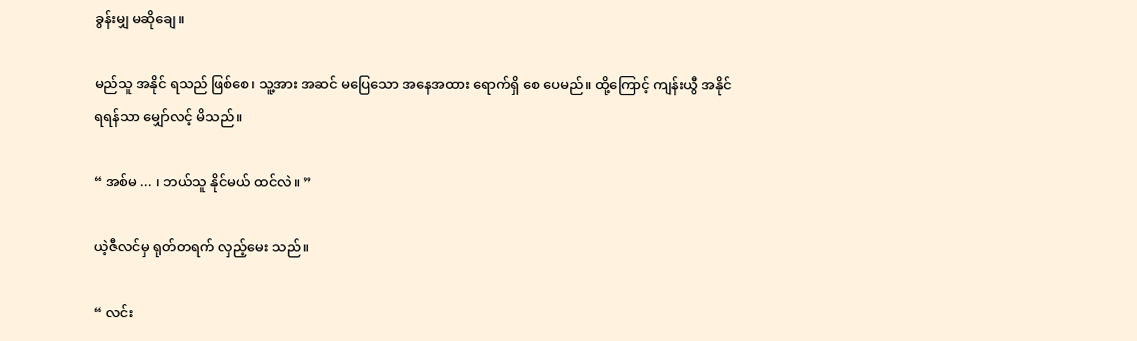ခွန်းမျှ မဆိုချေ။

မည်သူ အနိုင် ရသည် ဖြစ်စေ၊ သူ့အား အဆင် မပြေသော အနေအထား ရောက်ရှိ စေ ပေမည်။ ထို့ကြောင့် ကျန်းယွီ အနိုင် ရရန်သာ မျှော်လင့် မိသည်။

“ အစ်မ ... ၊ ဘယ်သူ နိုင်မယ် ထင်လဲ။ ”

ယဲ့ဇီလင်မှ ရုတ်တရက် လှည့်မေး သည်။

“ လင်း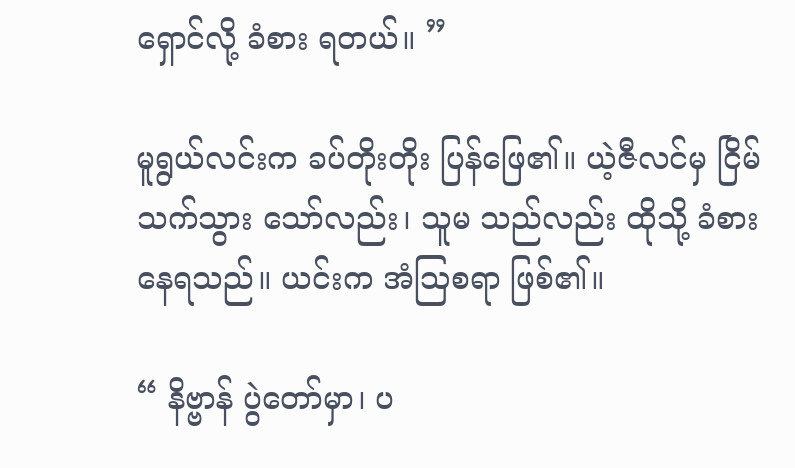ရှောင်လို့ ခံစား ရတယ်။ ”

မူရွယ်လင်းက ခပ်တိုးတိုး ပြန်ဖြေ၏။ ယဲ့ဇီလင်မှ ငြိမ်သက်သွား သော်လည်း၊ သူမ သည်လည်း ထိုသို့ ခံစား နေရသည်။ ယင်းက အံဩစရာ ဖြစ်၏။

“ နိဗ္ဗာန် ပွဲတော်မှာ၊ ပ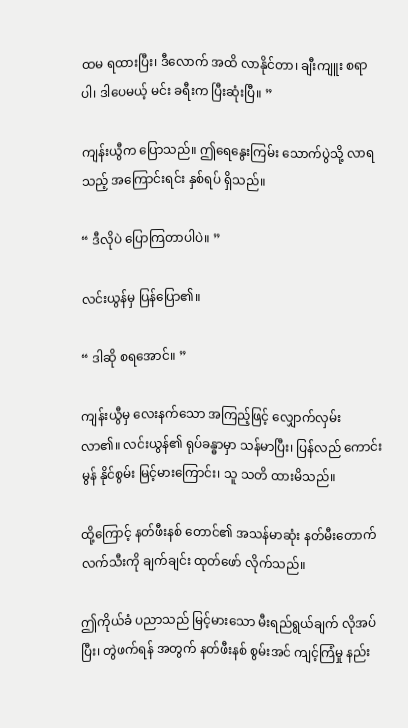ထမ ရထားပြီး၊ ဒီလောက် အထိ လာနိုင်တာ၊ ချီးကျူး စရာပါ၊ ဒါပေမယ့် မင်း ခရီးက ပြီးဆုံးပြီ။ ”

ကျန်းယွီက ပြောသည်။ ဤရေနွေးကြမ်း သောက်ပွဲသို့ လာရသည့် အကြောင်းရင်း နှစ်ရပ် ရှိသည်။

“ ဒီလိုပဲ ပြောကြတာပါပဲ။ ”

လင်းယွန်မှ ပြန်ပြော၏။

“ ဒါဆို စရအောင်။ ”

ကျန်းယွီမှ လေးနက်သော အကြည့်ဖြင့် လျှောက်လှမ်း လာ၏။ လင်းယွန်၏ ရုပ်ခန္ဓာမှာ သန်မာပြီး၊ ပြန်လည် ကောင်းမွန် နိုင်စွမ်း မြင့်မားကြောင်း၊ သူ သတိ ထားမိသည်။

ထို့ကြောင့် နတ်ဖီးနစ် တောင်၏ အသန်မာဆုံး နတ်မီးတောက် လက်သီးကို ချက်ချင်း ထုတ်ဖော် လိုက်သည်။

ဤကိုယ်ခံ ပညာသည် မြင့်မားသော မီးရည်ရွယ်ချက် လိုအပ်ပြီး၊ တွဲဖက်ရန် အတွက် နတ်ဖီးနစ် စွမ်းအင် ကျင့်ကြံမှု နည်း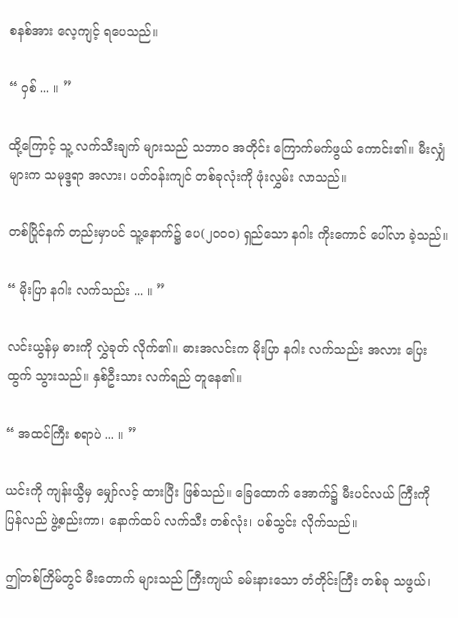စနစ်အား လေ့ကျင့် ရပေသည်။

“ ဝှစ် ... ။ ”

ထို့ကြောင့် သူ့ လက်သီးချက် များသည် သဘာဝ အတိုင်း ကြောက်မက်ဖွယ် ကောင်း၏။ မီးလျှံ များက သမုဒ္ဒရာ အလား၊ ပတ်ဝန်းကျင် တစ်ခုလုံးကို ဖုံးလွှမ်း လာသည်။

တစ်ပြိုင်နက် တည်းမှာပင် သူ့နောက်၌ ပေ(၂၀၀၀) ရှည်သော နဂါး ကိုးကောင် ပေါ်လာ ခဲ့သည်။

“ မိုးပြာ နဂါး လက်သည်း ... ။ ”

လင်းယွန်မှ ဓားကို လွှဲခုတ် လိုက်၏။ ဓားအလင်းက မိုးပြာ နဂါး လက်သည်း အလား ပြေးထွက် သွားသည်။ နှစ်ဦးသား လက်ရည် တူနေ၏။

“ အထင်ကြီး စရာပဲ ... ။ ”

ယင်းကို ကျန်းယွီမှ မျှော်လင့် ထားပြီး ဖြစ်သည်။ ခြေထောက် အောက်၌ မီးပင်လယ် ကြီးကို ပြန်လည် ဖွဲ့စည်းကာ၊ နောက်ထပ် လက်သီး တစ်လုံး၊ ပစ်သွင်း လိုက်သည်။

ဤတစ်ကြိမ်တွင် မီးတောက် များသည် ကြီးကျယ် ခမ်းနားသော တံတိုင်းကြီး တစ်ခု သဖွယ်၊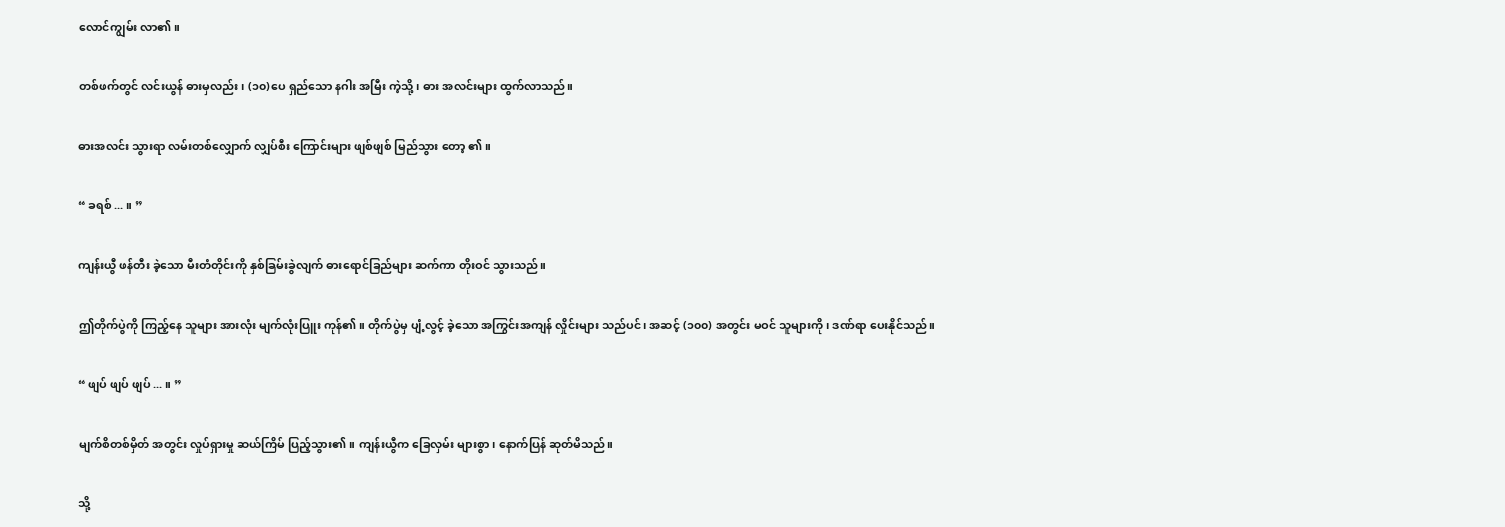လောင်ကျွမ်း လာ၏။

တစ်ဖက်တွင် လင်းယွန် ဓားမှလည်း၊ (၁၀)ပေ ရှည်သော နဂါး အမြီး ကဲ့သို့၊ ဓား အလင်းများ ထွက်လာသည်။

ဓားအလင်း သွားရာ လမ်းတစ်လျှောက် လျှပ်စီး ကြောင်းများ ဖျစ်ဖျစ် မြည်သွား တော့ ၏။

“ ခရစ် ... ။ ”

ကျန်းယွီ ဖန်တီး ခဲ့သော မီးတံတိုင်းကို နှစ်ခြမ်းခွဲလျက် ဓားရောင်ခြည်များ ဆက်ကာ တိုးဝင် သွားသည်။

ဤတိုက်ပွဲကို ကြည့်နေ သူများ အားလုံး မျက်လုံးပြူး ကုန်၏။ တိုက်ပွဲမှ ပျံ့လွင့် ခဲ့သော အကြွင်းအကျန် လှိုင်းများ သည်ပင်၊ အဆင့် (၁၀၀) အတွင်း မဝင် သူများကို၊ ဒဏ်ရာ ပေးနိုင်သည်။

“ ဖျပ် ဖျပ် ဖျပ် ... ။ ”

မျက်စိတစ်မှိတ် အတွင်း လှုပ်ရှားမှု ဆယ်ကြိမ် ပြည့်သွား၏။ ကျန်းယွီက ခြေလှမ်း များစွာ၊ နောက်ပြန် ဆုတ်မိသည်။

သို့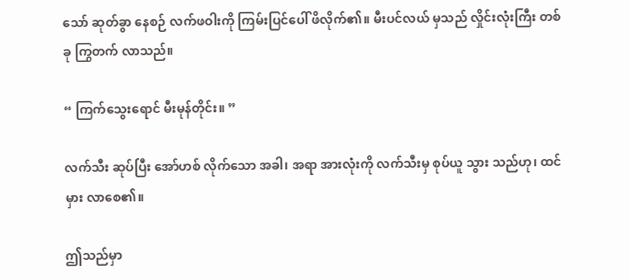သော် ဆုတ်ခွာ နေစဉ် လက်ဖဝါးကို ကြမ်းပြင်ပေါ် ဖိလိုက်၏။ မီးပင်လယ် မှသည် လှိုင်းလုံးကြီး တစ်ခု ကြွတက် လာသည်။

“ ကြက်သွေးရောင် မီးမုန်တိုင်း။ ”

လက်သီး ဆုပ်ပြီး အော်ဟစ် လိုက်သော အခါ၊ အရာ အားလုံးကို လက်သီးမှ စုပ်ယူ သွား သည်ဟု၊ ထင်မှား လာစေ၏။

ဤသည်မှာ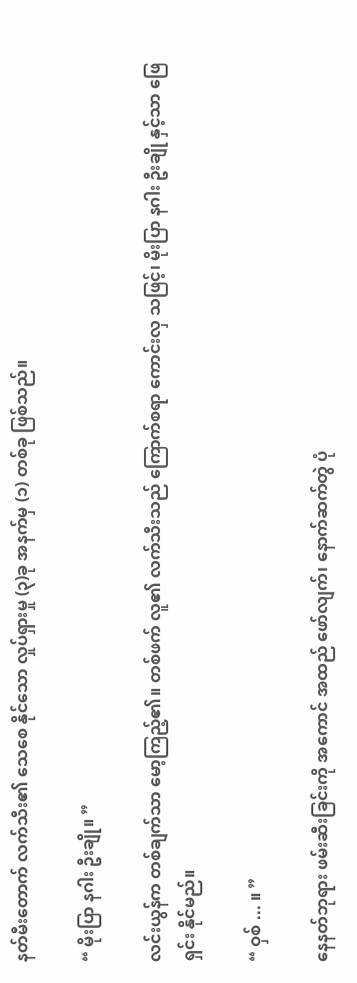နတ်မီးတောက် လက်သီး၏ သေစေ နိုင်သော လှုပ်ရှားမှု (၃)ခု အနက်မှ (၁) တစ်ခု ဖြစ်သည်။

“ မိုးပြာ နဂါး ဦးချို။ ”

လင်းယွန်က တစ်ချက်သာ မော့ကြည့်၏။ တစ်ဖက် လူ၏ လက်သီးသည် ကြောက်စရာ ကောင်းလှ သဖြင့်၊ မိုးပြာ နဂါး ဦးချို နှင့်သာ ဖြေရှင်း နိုင်မည်။

“ ဝှစ် ... ။ ”

နေနတ်ဘုရား ဖမ်းဆီးခြင်းကို အကောင် အထည် ဖော်လျက်၊ နောက်ဆက်တွဲ ပုံ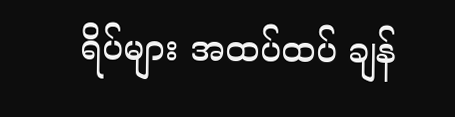ရိပ်များ အထပ်ထပ် ချန်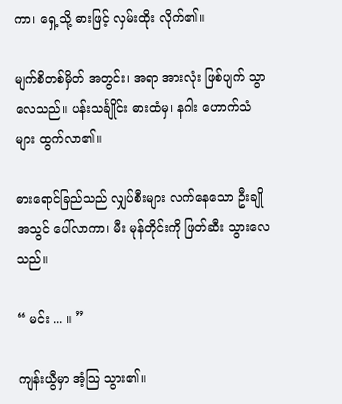ကာ၊ ရှေ့သို့ ဓားဖြင့် လှမ်းထိုး လိုက်၏။

မျက်စိတစ်မှိတ် အတွင်း၊ အရာ အားလုံး ဖြစ်ပျက် သွာလေသည်။ ပန်းသင်္ချိုင်း ဓားထံမှ၊ နဂါး ဟောက်သံများ ထွက်လာ၏။

ဓားရောင်ခြည်သည် လျှပ်စီးများ လက်နေသော ဦးချို အသွင် ပေါ်လာကာ၊ မီး မုန်တိုင်းကို ဖြတ်ဆီး သွားလေသည်။

“ မင်း ... ။ ”

ကျန်းယွီမှာ အံ့သြ သွား၏။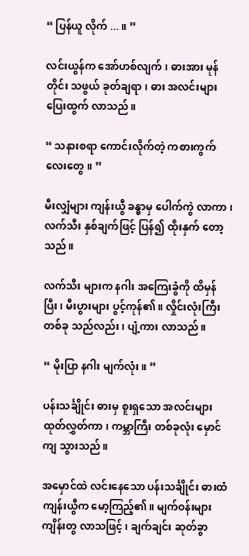“ ပြန်ယူ လိုက် ... ။ ”

လင်းယွန်က အော်ဟစ်လျက်၊ ဓားအား မုန်တိုင်း သဖွယ် ခုတ်ချရာ၊ ဓား အလင်းများ ပြေးထွက် လာသည်။

“ သနားစရာ ကောင်းလိုက်တဲ့ ကစားကွက် လေးတွေ။ ”

မီးလျှံများ ကျန်းယွီ ခန္ဓာမှ ပေါက်ကွဲ လာကာ၊ လက်သီး နှစ်ချက်ဖြင့် ပြန်၍ ထိုးနှက် တော့သည်။

လက်သီး များက နဂါး အကြေးခွံကို ထိမှန်ပြီး၊ မီးပွားများ ပွင့်ကုန်၏။ လှိုင်းလုံးကြီး တစ်ခု သည်လည်း၊ ပျံ့ကား လာသည်။

“ မိုးပြာ နဂါး မျက်လုံး။ ”

ပန်းသင်္ချိုင်း ဓားမှ စူးရှသော အလင်းများ ထုတ်လွှတ်ကာ၊ ကမ္ဘာကြီး တစ်ခုလုံး မှောင်ကျ သွားသည်။

အမှောင်ထဲ လင်းနေသော ပန်းသင်္ချိုင်း ဓားထံ ကျန်းယွီက မော့ကြည့်၏။ မျက်ဝန်းများ ကျိန်းတွ လာသဖြင့်၊ ချက်ချင်း ဆုတ်ခွာ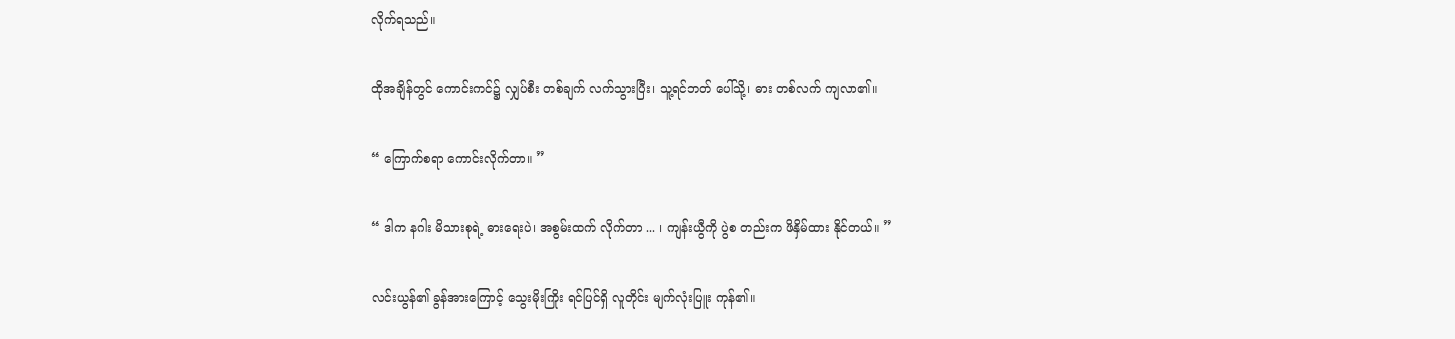လိုက်ရသည်။

ထိုအချိန်တွင် ကောင်းကင်၌ လျှပ်စီး တစ်ချက် လက်သွားပြီး၊ သူ့ရင်ဘတ် ပေါ်သို့၊ ဓား တစ်လက် ကျလာ၏။

“ ကြောက်စရာ ကောင်းလိုက်တာ။ ”

“ ဒါက နဂါး မိသားစုရဲ့ ဓားရေးပဲ၊ အစွမ်းထက် လိုက်တာ ... ၊ ကျန်းယွီကို ပွဲစ တည်းက ဖိနှိမ်ထား နိုင်တယ်။ ”

လင်းယွန်၏ ခွန်အားကြောင့် သွေးမိုးကြိုး ရင်ပြင်ရှိ လူတိုင်း မျက်လုံးပြူး ကုန်၏။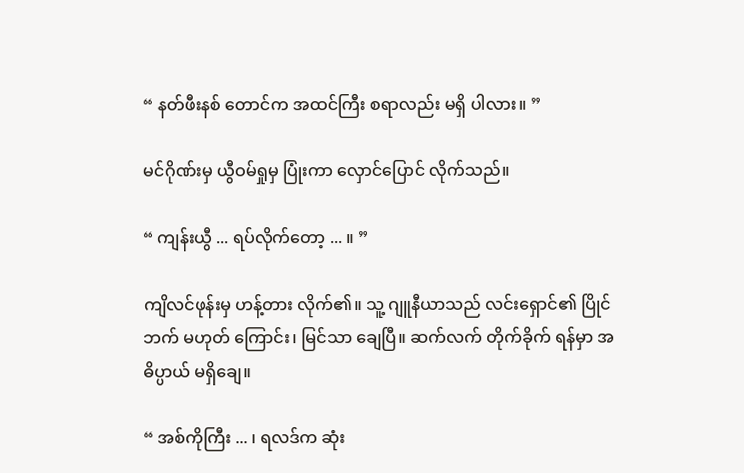“ နတ်ဖီးနစ် တောင်က အထင်ကြီး စရာလည်း မရှိ ပါလား။ ”

မင်ဂိုဏ်းမှ ယွီဝမ်ရှုမှ ပြုံးကာ လှောင်ပြောင် လိုက်သည်။

“ ကျန်းယွီ ... ရပ်လိုက်တော့ ... ။ ”

ကျိလင်ဖုန်းမှ ဟန့်တား လိုက်၏။ သူ့ ဂျူနီယာသည် လင်းရှောင်၏ ပြိုင်ဘက် မဟုတ် ကြောင်း၊ မြင်သာ ချေပြီ။ ဆက်လက် တိုက်ခိုက် ရန်မှာ အဓိပ္ပာယ် မရှိချေ။

“ အစ်ကိုကြီး ... ၊ ရလဒ်က ဆုံး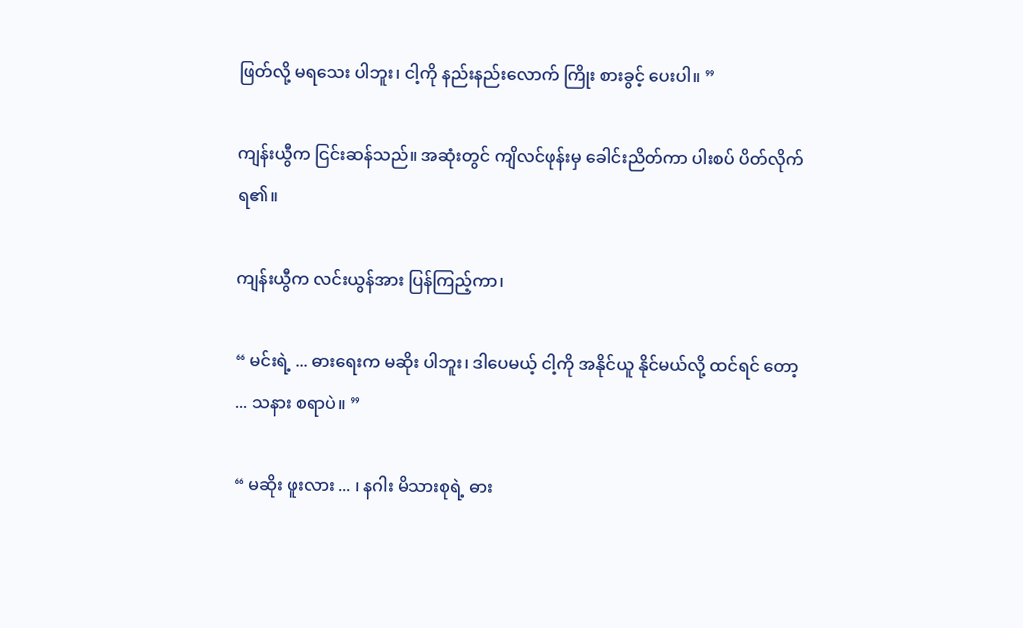ဖြတ်လို့ မရသေး ပါဘူး၊ ငါ့ကို နည်းနည်းလောက် ကြိုး စားခွင့် ပေးပါ။ ”

ကျန်းယွီက ငြင်းဆန်သည်။ အဆုံးတွင် ကျိလင်ဖုန်းမှ ခေါင်းညိတ်ကာ ပါးစပ် ပိတ်လိုက် ရ၏။

ကျန်းယွီက လင်းယွန်အား ပြန်ကြည့်ကာ၊

“ မင်းရဲ့ ... ဓားရေးက မဆိုး ပါဘူး၊ ဒါပေမယ့် ငါ့ကို အနိုင်ယူ နိုင်မယ်လို့ ထင်ရင် တော့ ... သနား စရာပဲ။ ”

“ မဆိုး ဖူးလား ... ၊ နဂါး မိသားစုရဲ့ ဓား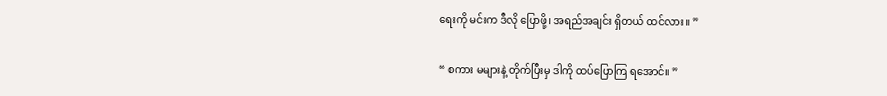ရေးကို မင်းက ဒီလို ပြောဖို့၊ အရည်အချင်း ရှိတယ် ထင်လား။ ”

“ စကား မများနဲ့ တိုက်ပြီးမှ ဒါကို ထပ်ပြောကြ ရအောင်။ ”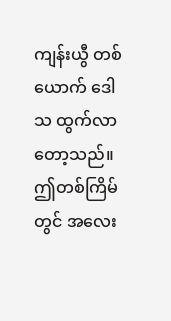ကျန်းယွီ တစ်ယောက် ဒေါသ ထွက်လာ တော့သည်။ ဤတစ်ကြိမ်တွင် အလေး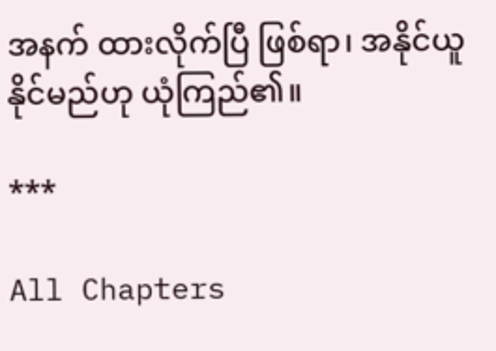အနက် ထားလိုက်ပြီ ဖြစ်ရာ၊ အနိုင်ယူ နိုင်မည်ဟု ယုံကြည်၏။

***

All Chapters